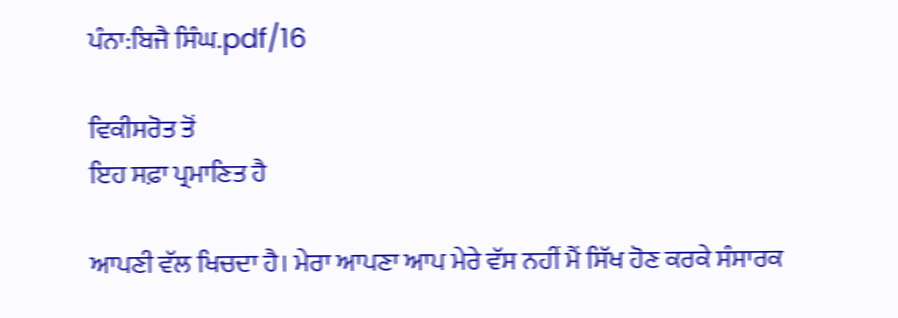ਪੰਨਾ:ਬਿਜੈ ਸਿੰਘ.pdf/16

ਵਿਕੀਸਰੋਤ ਤੋਂ
ਇਹ ਸਫ਼ਾ ਪ੍ਰਮਾਣਿਤ ਹੈ

ਆਪਣੀ ਵੱਲ ਖਿਚਦਾ ਹੈ। ਮੇਰਾ ਆਪਣਾ ਆਪ ਮੇਰੇ ਵੱਸ ਨਹੀਂ ਮੈਂ ਸਿੱਖ ਹੋਣ ਕਰਕੇ ਸੰਸਾਰਕ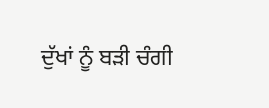ਦੁੱਖਾਂ ਨੂੰ ਬੜੀ ਚੰਗੀ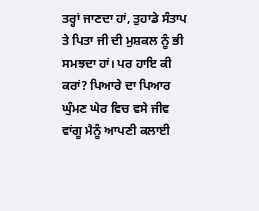ਤਰ੍ਹਾਂ ਜਾਣਦਾ ਹਾਂ, ਤੁਹਾਡੇ ਸੰਤਾਪ ਤੇ ਪਿਤਾ ਜੀ ਦੀ ਮੁਸ਼ਕਲ ਨੂੰ ਭੀ ਸਮਝਦਾ ਹਾਂ। ਪਰ ਹਾਇ ਕੀ ਕਰਾਂ? ਪਿਆਰੇ ਦਾ ਪਿਆਰ ਘੁੰਮਣ ਘੇਰ ਵਿਚ ਵਸੇ ਜੀਵ ਵਾਂਗੂ ਮੈਨੂੰ ਆਪਣੀ ਕਲਾਈ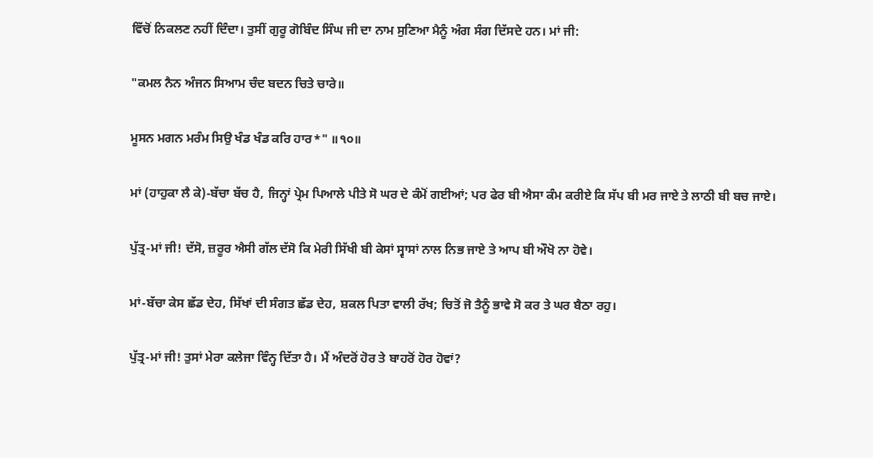ਵਿੱਚੋਂ ਨਿਕਲਣ ਨਹੀਂ ਦਿੰਦਾ। ਤੁਸੀਂ ਗੁਰੂ ਗੋਬਿੰਦ ਸਿੰਘ ਜੀ ਦਾ ਨਾਮ ਸੁਣਿਆ ਮੈਨੂੰ ਅੰਗ ਸੰਗ ਦਿੱਸਦੇ ਹਨ। ਮਾਂ ਜੀ:

"ਕਮਲ ਨੈਨ ਅੰਜਨ ਸਿਆਮ ਚੰਦ ਬਦਨ ਚਿਤੇ ਚਾਰੇ॥

ਮੂਸਨ ਮਗਨ ਮਰੰਮ ਸਿਉ ਖੰਡ ਖੰਡ ਕਰਿ ਹਾਰ*" ॥੧੦॥

ਮਾਂ (ਹਾਹੁਕਾ ਲੈ ਕੇ)-ਬੱਚਾ ਬੱਚ ਹੈ, ਜਿਨ੍ਹਾਂ ਪ੍ਰੇਮ ਪਿਆਲੇ ਪੀਤੇ ਸੋ ਘਰ ਦੇ ਕੰਮੋਂ ਗਈਆਂ; ਪਰ ਫੇਰ ਬੀ ਐਸਾ ਕੰਮ ਕਰੀਏ ਕਿ ਸੱਪ ਬੀ ਮਰ ਜਾਏ ਤੇ ਲਾਠੀ ਬੀ ਬਚ ਜਾਏ।

ਪੁੱਤ੍ਰ-ਮਾਂ ਜੀ! ਦੱਸੋ, ਜ਼ਰੂਰ ਐਸੀ ਗੱਲ ਦੱਸੋ ਕਿ ਮੇਰੀ ਸਿੱਖੀ ਬੀ ਕੇਸਾਂ ਸ੍ਵਾਸਾਂ ਨਾਲ ਨਿਭ ਜਾਏ ਤੇ ਆਪ ਬੀ ਔਖੋ ਨਾ ਹੋਵੇ।

ਮਾਂ-ਬੱਚਾ ਕੇਸ ਛੱਡ ਦੇਹ, ਸਿੱਖਾਂ ਦੀ ਸੰਗਤ ਛੱਡ ਦੇਹ, ਸ਼ਕਲ ਪਿਤਾ ਵਾਲੀ ਰੱਖ; ਚਿਤੋਂ ਜੋ ਤੈਨੂੰ ਭਾਵੇ ਸੋ ਕਰ ਤੇ ਘਰ ਬੈਠਾ ਰਹੁ।

ਪੁੱਤ੍ਰ-ਮਾਂ ਜੀ! ਤੁਸਾਂ ਮੇਰਾ ਕਲੇਜਾ ਵਿੰਨ੍ਹ ਦਿੱਤਾ ਹੈ। ਮੈਂ ਅੰਦਰੋਂ ਹੋਰ ਤੇ ਬਾਹਰੋਂ ਹੋਰ ਹੋਵਾਂ?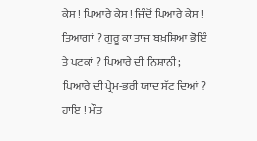ਕੇਸ ! ਪਿਆਰੇ ਕੇਸ ! ਜਿੰਦੋਂ ਪਿਆਰੇ ਕੇਸ ! ਤਿਆਗਾਂ ? ਗੁਰੂ ਕਾ ਤਾਜ ਬਖ਼ਸ਼ਿਆ ਭੋਇੰ ਤੇ ਪਟਕਾਂ ? ਪਿਆਰੇ ਦੀ ਨਿਸ਼ਾਨੀ; ਪਿਆਰੇ ਦੀ ਪ੍ਰੇਮ-ਭਰੀ ਯਾਦ ਸੱਟ ਦਿਆਂ ? ਹਾਇ ! ਮੌਤ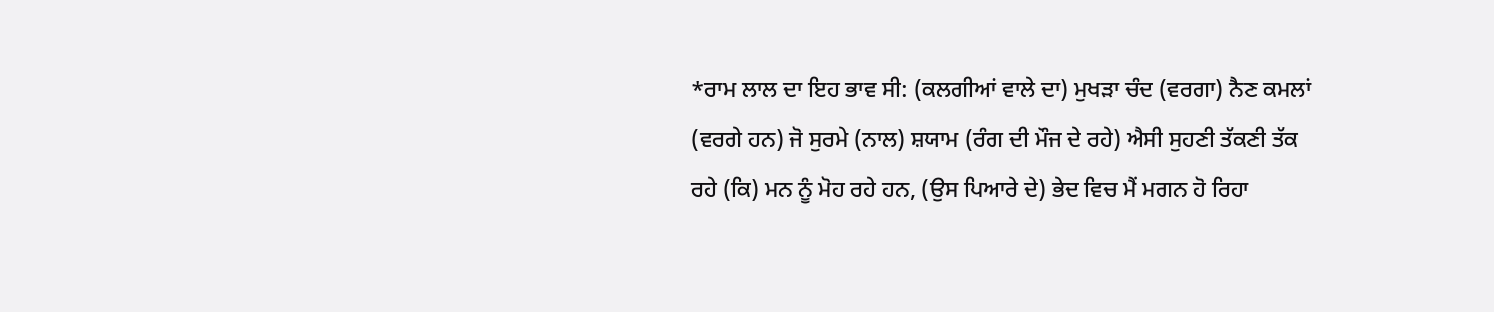*ਰਾਮ ਲਾਲ ਦਾ ਇਹ ਭਾਵ ਸੀ: (ਕਲਗੀਆਂ ਵਾਲੇ ਦਾ) ਮੁਖੜਾ ਚੰਦ (ਵਰਗਾ) ਨੈਣ ਕਮਲਾਂ (ਵਰਗੇ ਹਨ) ਜੋ ਸੁਰਮੇ (ਨਾਲ) ਸ਼ਯਾਮ (ਰੰਗ ਦੀ ਮੌਜ ਦੇ ਰਹੇ) ਐਸੀ ਸੁਹਣੀ ਤੱਕਣੀ ਤੱਕ ਰਹੇ (ਕਿ) ਮਨ ਨੂੰ ਮੋਹ ਰਹੇ ਹਨ, (ਉਸ ਪਿਆਰੇ ਦੇ) ਭੇਦ ਵਿਚ ਮੈਂ ਮਗਨ ਹੋ ਰਿਹਾ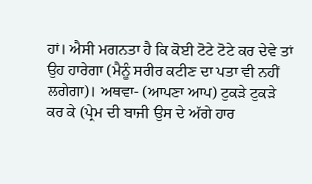ਹਾਂ। ਐਸੀ ਮਗਨਤਾ ਹੈ ਕਿ ਕੋਈ ਟੋਟੇ ਟੋਟੇ ਕਰ ਦੇਵੇ ਤਾਂ ਉਹ ਹਾਰੇਗਾ (ਮੈਨੂੰ ਸਰੀਰ ਕਟੀਣ ਦਾ ਪਤਾ ਵੀ ਨਹੀਂ ਲਗੇਗਾ)। ਅਥਵਾ- (ਆਪਣਾ ਆਪ) ਟੁਕੜੇ ਟੁਕੜੇ ਕਰ ਕੇ (ਪ੍ਰੇਮ ਦੀ ਬਾਜੀ ਉਸ ਦੇ ਅੱਗੇ ਹਾਰ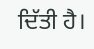ਦਿੱਤੀ ਹੈ।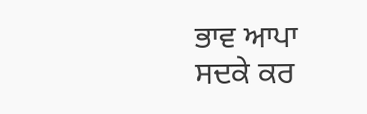ਭਾਵ ਆਪਾ ਸਦਕੇ ਕਰ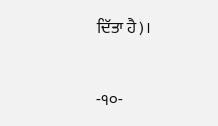ਦਿੱਤਾ ਹੈ)।

-੧੦-